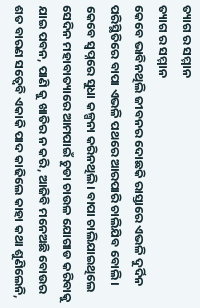ତ୍ୟାଗ ର ସମ୍ମାନ
ତ୍ୟାଗ ର ସମ୍ମାନ
କେବେ ଭାବିନଥିଲି ଜୀବନର ଦୋଛକି ରାସ୍ତାରେ ଏଭଳି ଦୁର୍ଦିନ ପରିସ୍ଥିତିରେ ବାପା ଏଭଳି ପଥରେ ଆରପାରି ଚାଲିଯିବ ବୋଲି। କେବେ ସ୍ୱପ୍ନରେ ସୁଧା କଳ୍ପନା କରିନଥିଲି। ବାପା ଚାଲିଯାଇଥିଲେ ସେଦିନ ମହାବାତ୍ୟାରେ ଆମପାଇଁ ଚୁଡା ଚାଉଳ ଯୋଗାଡ କରିବାକୁ ଯାଇ ପବନ, ପାଣି କୁ ଖାତିର ନ କରି, ଆଜିବି ମନେଅଛି ବୋଉର ଶତ ବାରଣ ସତ୍ୱେବି ଏକାକି ପାଦ କାଢିଲେ କାହା କଥା ଶୁଣିଲେନି,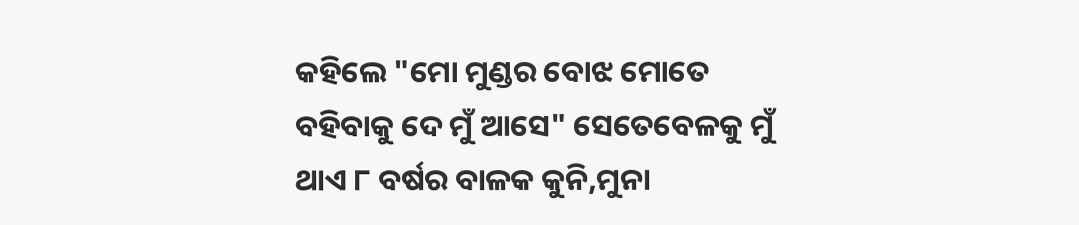କହିଲେ "ମୋ ମୁଣ୍ଡର ବୋଝ ମୋତେ ବହିବାକୁ ଦେ ମୁଁ ଆସେ" ସେତେବେଳକୁ ମୁଁ ଥାଏ ୮ ବର୍ଷର ବାଳକ କୁନି,ମୁନା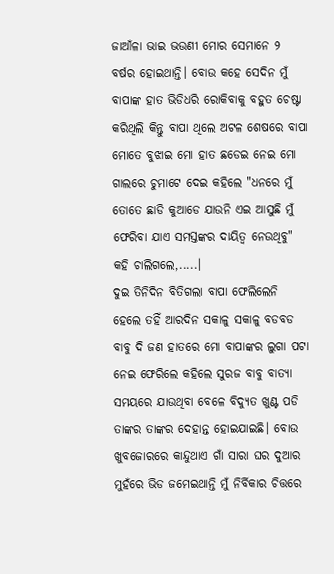ଜାଆଁଳା ଭାଇ ଭଉଣୀ ମୋର ସେମାନେ ୨ ବର୍ଷର ହୋଇଥାନ୍ତି। ବୋଉ କହେ ସେଦିନ ମୁଁ ବାପାଙ୍କ ହାତ ଭିଡିଧରି ରୋକିବାକୁ ବହୁତ ଚେଷ୍ଟା କରିଥିଲି କିନ୍ତୁ ବାପା ଥିଲେ ଅଟଳ ଶେଷରେ ବାପା ମୋତେ ବୁଝାଇ ମୋ ହାତ ଛଡେଇ ନେଇ ମୋ ଗାଲରେ ଚୁମାଟେ ଦେଇ କହିଲେ "ଧନରେ ମୁଁ ତୋତେ ଛାଡି କୁଆଡେ ଯାଉନି ଏଇ ଆସୁଛି ମୁଁ ଫେରିବା ଯାଏ ସମସ୍ତଙ୍କର ଦାୟିତ୍ୱ ନେଉଥିବୁ" କହି ଚାଲିଗଲେ,.....।
ଦୁଇ ତିନିଦିନ ବିତିଗଲା ବାପା ଫେଲିଲେନି ହେଲେ ତହିଁ ଆରଦିନ ସକାଳୁ ସକାଳୁ ବଡବଡ ବାବୁ ଦି ଜଣ ହାତରେ ମୋ ବାପାଙ୍କର ଲୁଗା ପଟା ନେଇ ଫେରିଲେ କହିଲେ ସୁରଜ ବାବୁ ବାତ୍ୟା ସମୟରେ ଯାଉଥିବା ବେଳେ ବିଦ୍ୟୁତ ଖୁଣ୍ଟ ପଡି ତାଙ୍କର ତାଙ୍କର ଦେହାନ୍ତ ହୋଇଯାଇଛି। ବୋଉ ଖୁବଜୋରରେ କାନ୍ଦୁଥାଏ ଗାଁ ସାରା ଘର ଦୁଆର ମୁହଁରେ ଭିଡ ଜମେଇଥାନ୍ତି ମୁଁ ନିର୍ବିକାର ଚିତ୍ତରେ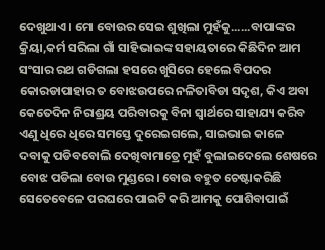ଦେଖୁଥାଏ। ମୋ ବୋଉର ସେଇ ଶୁଖିଲା ମୁହଁକୁ......ବାପାଙ୍କର କ୍ରିୟା,କର୍ମ ସରିଲା ଗାଁ ସାହିଭାଇଙ୍କ ସହାୟତାରେ କିଛିଦିନ ଆମ ସଂସାର ରଥ ଗଡିଗଲା ହସରେ ଖୁସିରେ ହେଲେ ବିପଦର କୋରଡାପାହାର ତ ବୋଝଉପରେ ନଳିତାବିଡା ସଦୃଶ, କିଏ ଅବା କେତେଦିନ ନିରାଶ୍ରୟ ପରିବାରକୁ ବିନା ସ୍ୱାର୍ଥରେ ସାହାଯ୍ୟ କରିବ ଏଣୁ ଧିରେ ଧିରେ ସମସ୍ତେ ଦୁରେଇଗଲେ, ସାଇଭାଇ କାଳେ ଦବାକୁ ପଡିବବୋଲି ଦେଖିବାମାତ୍ରେ ମୁହଁ ବୁଲାଇଦେଲେ ଶେଷରେ ବୋଝ ପଡିଲା ବୋଉ ମୁଣ୍ଡରେ। ବୋଉ ବହୁତ ଚେଷ୍ଟାକରିଛି ସେତେବେଳେ ପରଘରେ ପାଇଟି କରି ଆମକୁ ପୋଶିବାପାଇଁ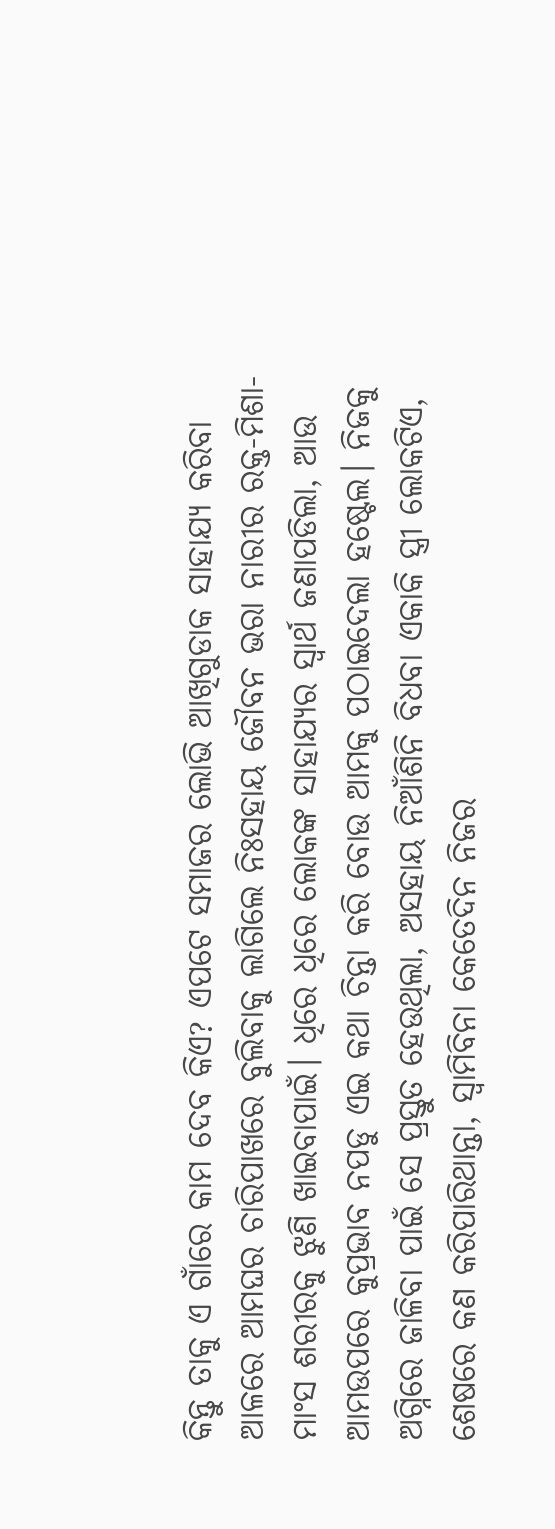କିନ୍ତୁ ତାକୁ ଏ ଗାଁରେ କାମ ଦେବ କିଏ? ଏପଟେ ସମାଜର ଲୋଭି ଆଖିଗୁଡାକ ସାହାଯ୍ୟ କରିବା ଆଳରେ ଆମଘର ଚାରିପାଖରେ ବୁଲିବାକୁ ଲାଗିଲେ ନିଃସହାୟ ଜୌବନ ଭରା ନାରୀର ରକ୍ତ-ମିଶା-ମାଂସ ଶରୀରକୁ ଝୁଣି ଖାଇବାପାଇଁ। ଧିରେ ଧିରେ ଲୋକଙ୍କ ସାହାଯ୍ୟର ସ୍ୱାର୍ଥ ଜଣାପଡିଲା, ଆଉ ଆମଉପରେ କୁପ୍ରଭାବ ନପଡୁ ଏଇ କଥା ଚିନ୍ତା କରି ବୋଉ ଆମକୁ ପଠାଇଦେଲା ହଷ୍ଟେଲ। ନିଜକୁ ଅଗ୍ନିରେ ଜାଳିବା ପାଇଁ ସେ ପ୍ରସ୍ତୁତ ହେଉଥିଲା, ଅସହାୟ ନିଆଁଶିନି ବିଧବା ଏକାକି ସ୍ତ୍ରୀ ଲୋକଟିଏ, ଶେଷରେ କଣ କରିପାରିଥାନ୍ତା, ସ୍ୱାମିବିନା କେତେଦିନ ନିଜର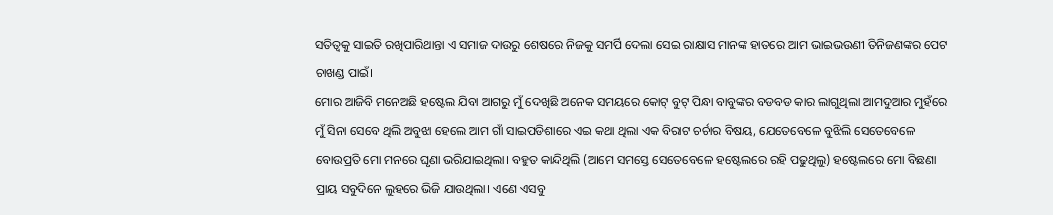ସତିତ୍ୱକୁ ସାଇତି ରଖିପାରିଥାନ୍ତା ଏ ସମାଜ ଦାଉରୁ ଶେଷରେ ନିଜକୁ ସମର୍ପି ଦେଲା ସେଇ ରାକ୍ଷାସ ମାନଙ୍କ ହାତରେ ଆମ ଭାଇଭଉଣୀ ତିନିଜଣଙ୍କର ପେଟ ଚାଖଣ୍ଡ ପାଇଁ।
ମୋର ଆଜିବି ମନେଅଛି ହଷ୍ଟେଲ ଯିବା ଆଗରୁ ମୁଁ ଦେଖିଛି ଅନେକ ସମୟରେ କୋଟ୍ ବୁଟ୍ ପିନ୍ଧା ବାବୁଙ୍କର ବଡବଡ କାର ଲାଗୁଥିଲା ଆମଦୁଆର ମୁହଁରେ ମୁଁ ସିନା ସେବେ ଥିଲି ଅବୁଝା ହେଲେ ଆମ ଗାଁ ସାଇପଡିଶାରେ ଏଇ କଥା ଥିଲା ଏକ ବିରାଟ ଚର୍ଚାର ବିଷୟ, ଯେତେବେଳେ ବୁଝିଲି ସେତେବେଳେ ବୋଉପ୍ରତି ମୋ ମନରେ ଘୃଣା ଭରିଯାଇଥିଲା। ବହୁତ କାନ୍ଦିଥିଲି (ଆମେ ସମସ୍ତେ ସେତେବେଳେ ହଷ୍ଟେଲରେ ରହି ପଢୁଥିଲୁ) ହଷ୍ଟେଲରେ ମୋ ବିଛଣା ପ୍ରାୟ ସବୁଦିନେ ଲୁହରେ ଭିଜି ଯାଉଥିଲା। ଏଣେ ଏସବୁ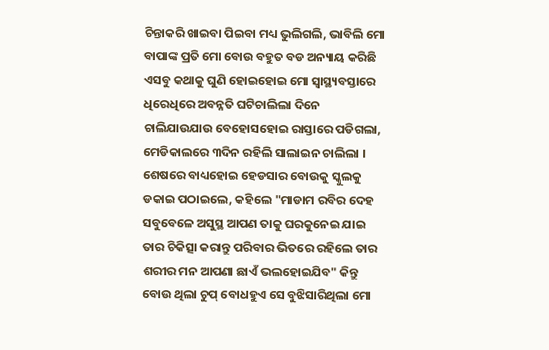ଚିନ୍ତାକରି ଖାଇବା ପିଇବା ମଧ୍ୟ ଭୁଲିଗଲି, ଭାବିଲି ମୋ ବାପାଙ୍କ ପ୍ରତି ମୋ ବୋଉ ବହୁତ ବଡ ଅନ୍ୟାୟ କରିଛି ଏସବୁ କଥାକୁ ଘୁଣି ହୋଇହୋଇ ମୋ ସ୍ୱାସ୍ଥ୍ୟବସ୍ତାରେ ଧିରେଧିରେ ଅବନ୍ନତି ଘଟିଚାଲିଲା ଦିନେ ଚାଲିଯାଉଯାଉ ବେହୋସହୋଇ ରାସ୍ତାରେ ପଡିଗଲା, ମେଡିକାଲରେ ୩ଦିନ ରହିଲି ସାଲାଇନ ଚାଲିଲା । ଶେଷରେ ବାଧ୍ୟହୋଇ ହେଡସାର ବୋଉକୁ ସ୍କୁଲକୁ ଡକାଇ ପଠାଇଲେ, କହିଲେ "ମାଡାମ ରବିର ଦେହ ସବୁବେଳେ ଅସୁସ୍ଥ ଆପଣ ତାକୁ ଘରକୁନେଇ ଯାଇ ତାର ଚିକିତ୍ସା କରାନ୍ତୁ ପରିବାର ଭିତରେ ରହିଲେ ତାର ଶରୀର ମନ ଆପଣା ଛାଏଁ ଭଲହୋଇଯିବ" କିନ୍ତୁ ବୋଉ ଥିଲା ଚୁପ୍ ବୋଧହୁଏ ସେ ବୁଝିସାରିଥିଲା ମୋ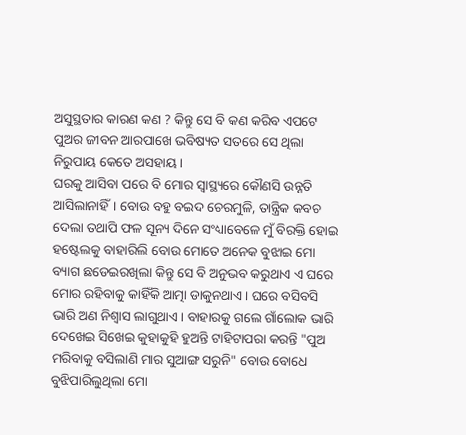ଅସୁସ୍ଥତାର କାରଣ କଣ ? କିନ୍ତୁ ସେ ବି କଣ କରିବ ଏପଟେ ପୁଅର ଜୀବନ ଆରପାଖେ ଭବିଷ୍ୟତ ସତରେ ସେ ଥିଲା ନିରୁପାୟ କେତେ ଅସହାୟ।
ଘରକୁ ଆସିବା ପରେ ବି ମୋର ସ୍ୱାସ୍ଥ୍ୟରେ କୌଣସି ଉନ୍ନତି ଆସିଲାନାହିଁ। ବୋଉ ବହୁ ବଇଦ ଚେରମୁଳି, ତାନ୍ତ୍ରିକ କବଚ ଦେଲା ତଥାପି ଫଳ ସୂନ୍ୟ ଦିନେ ସଂଧ୍ୟାବେଳେ ମୁଁ ବିରକ୍ତି ହୋଇ ହଷ୍ଟେଲକୁ ବାହାରିଲି ବୋଉ ମୋତେ ଅନେକ ବୁଝାଇ ମୋ ବ୍ୟାଗ ଛଡେଇରଖିଲା କିନ୍ତୁ ସେ ବି ଅନୁଭବ କରୁଥାଏ ଏ ଘରେ ମୋର ରହିବାକୁ କାହିଁକି ଆତ୍ମା ଡାକୁନଥାଏ । ଘରେ ବସିବସି ଭାରି ଅଣ ନିଶ୍ୱାସ ଲାଗୁଥାଏ। ବାହାରକୁ ଗଲେ ଗାଁଲୋକ ଭାରି ଦେଖେଇ ସିଖେଇ କୁହାକୁହି ହୁଅନ୍ତି ଟାହିଟାପରା କରନ୍ତି "ପୁଅ ମରିବାକୁ ବସିଲାଣି ମାର ସୁଆଙ୍ଗ ସରୁନି" ବୋଉ ବୋଧେ ବୁଝିପାରିଲୁଥିଲା ମୋ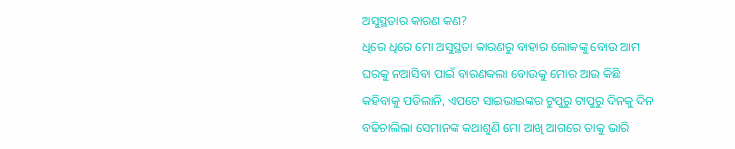ଅସୁସ୍ଥତାର କାରଣ କଣ?
ଧିରେ ଧିରେ ମୋ ଅସୁସ୍ଥତା କାରଣରୁ ବାହାର ଲୋକଙ୍କୁ ବୋଉ ଆମ ଘରକୁ ନଆସିବା ପାଇଁ ବାରଣକଲା ବୋଉକୁ ମୋର ଆଉ କିଛି କହିବାକୁ ପଡିଲାନି, ଏପଟେ ସାଇଭାଇଙ୍କର ଟୁପୁରୁ ଟାପୁରୁ ଦିନକୁ ଦିନ ବଢିଚାଲିଲା ସେମାନଙ୍କ କଥାଶୁଣି ମୋ ଆଖି ଆଗରେ ତାକୁ ଭାରି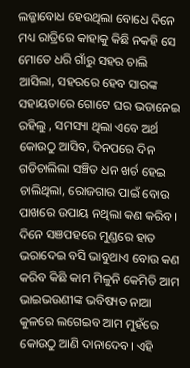ଲଜ୍ଜାବୋଧ ହେଉଥିଲା ବୋଧେ ଦିନେ ମଧ୍ୟ ରାତ୍ରିରେ କାହାକୁ କିଛି ନକହି ସେ ମୋତେ ଧରି ଗାଁରୁ ସହର ଚାଲି ଆସିଲା, ସହରରେ ହେବ ସାରଙ୍କ ସହାୟତାରେ ଗୋଟେ ଘର ଭଡାନେଇ ରହିଲୁ , ସମସ୍ୟା ଥିଲା ଏବେ ଅର୍ଥ କୋଉଠୁ ଆସିବ, ଦିନପରେ ଦିନ ଗଡିଚାଲିଲା ସଞ୍ଚିତ ଧନ ଖର୍ଚ ହେଇ ଚାଲିଥିଲା, ରୋଜଗାର ପାଇଁ ବୋଉ ପାଖରେ ଉପାୟ ନଥିଲା କଣ କରିବ। ଦିନେ ସଞପହରେ ମୁଣ୍ଡରେ ହାତ ଭରାଦେଇ ବସି ଭାବୁଥାଏ ବୋଉ କଣ କରିବ କିଛି କାମ ମିଳୁନି କେମିତି ଆମ ଭାଇଭଉଣୀଙ୍କ ଭବିଷ୍ୟତ ନାଆ କୁଳରେ ଲଗେଇବ ଆମ ମୁହଁରେ କୋଉଠୁ ଆଣି ଦାନାଦେବ। ଏହି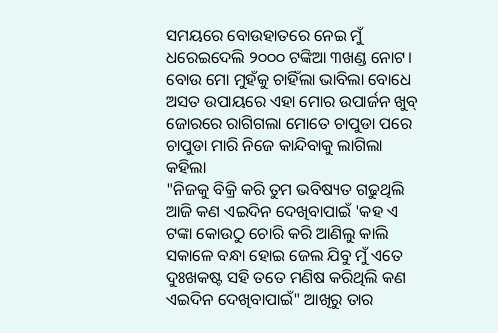ସମୟରେ ବୋଉହାତରେ ନେଇ ମୁଁ ଧରେଇଦେଲି ୨୦୦୦ ଟଙ୍କିଆ ୩ଖଣ୍ଡ ନୋଟ। ବୋଉ ମୋ ମୁହଁକୁ ଚାହିଁଲା ଭାବିଲା ବୋଧେ ଅସତ ଉପାୟରେ ଏହା ମୋର ଉପାର୍ଜନ ଖୁବ୍ ଜୋରରେ ରାଗିଗଲା ମୋତେ ଚାପୁଡା ପରେ ଚାପୁଡା ମାରି ନିଜେ କାନ୍ଦିବାକୁ ଲାଗିଲା କହିଲା
"ନିଜକୁ ବିକ୍ରି କରି ତୁମ ଭବିଷ୍ୟତ ଗଢୁଥିଲି ଆଜି କଣ ଏଇଦିନ ଦେଖିବାପାଇଁ 'କହ ଏ ଟଙ୍କା କୋଉଠୁ ଚୋରି କରି ଆଣିଲୁ କାଲି ସକାଳେ ବନ୍ଧା ହୋଇ ଜେଲ ଯିବୁ ମୁଁ ଏତେ ଦୁଃଖକଷ୍ଟ ସହି ତତେ ମଣିଷ କରିଥିଲି କଣ ଏଇଦିନ ଦେଖିବାପାଇଁ" ଆଖିରୁ ତାର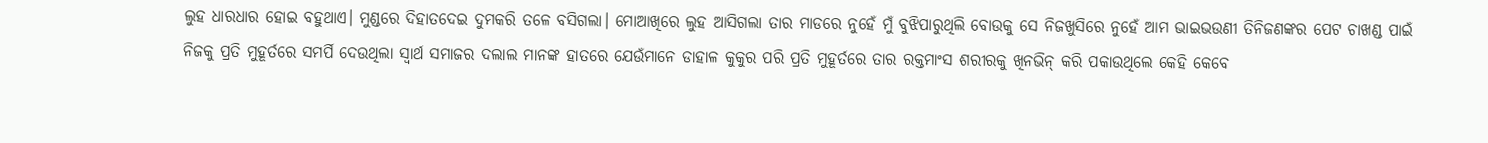ଲୁହ ଧାରଧାର ହୋଇ ବହୁଥାଏ। ମୁଣ୍ଡରେ ଦିହାତଦେଇ ଦୁମକରି ତଳେ ବସିଗଲା। ମୋଆଖିରେ ଲୁହ ଆସିଗଲା ତାର ମାଡରେ ନୁହେଁ ମୁଁ ବୁଝିପାରୁଥିଲି ବୋଉକୁ ସେ ନିଜଖୁସିରେ ନୁହେଁ ଆମ ଭାଇଭଉଣୀ ତିନିଜଣଙ୍କର ପେଟ ଚାଖଣ୍ଡ ପାଇଁ ନିଜକୁ ପ୍ରତି ମୁହୂର୍ତରେ ସମର୍ପି ଦେଉଥିଲା ସ୍ୱାର୍ଥ ସମାଜର ଦଲାଲ ମାନଙ୍କ ହାତରେ ଯେଉଁମାନେ ଡାହାଳ କୁକୁର ପରି ପ୍ରତି ମୁହୂର୍ତରେ ତାର ରକ୍ତମାଂସ ଶରୀରକୁ ଖିନଭିନ୍ କରି ପକାଉଥିଲେ କେହି କେବେ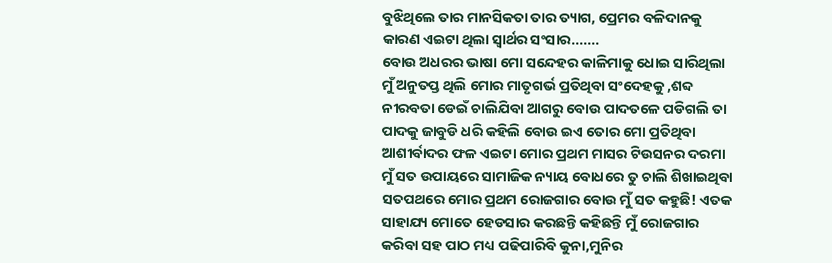ବୁଝିଥିଲେ ତାର ମାନସିକତା ତାର ତ୍ୟାଗ, ପ୍ରେମର ବଳିଦାନକୁ କାରଣ ଏଇଟା ଥିଲା ସ୍ୱାର୍ଥର ସଂସାର.......
ବୋଉ ଅଧରର ଭାଷା ମୋ ସନ୍ଦେହର କାଳିମାକୁ ଧୋଇ ସାରିଥିଲା ମୁଁ ଅନୁତପ୍ତ ଥିଲି ମୋର ମାତୃଗର୍ଭ ପ୍ରତିଥିବା ସଂଦେହକୁ ,ଶବ୍ଦ ନୀରବତା ଡେଇଁ ଚାଲିଯିବା ଆଗରୁ ବୋଉ ପାଦତଳେ ପଡିଗଲି ତା ପାଦକୁ ଜାବୁଡି ଧରି କହିଲି ବୋଉ ଇଏ ତୋର ମୋ ପ୍ରତିଥିବା ଆଶୀର୍ବାଦର ଫଳ ଏଇଟା ମୋର ପ୍ରଥମ ମାସର ଟିଉସନର ଦରମା ମୁଁ ସତ ଉପାୟରେ ସାମାଜିକ ନ୍ୟାୟ ବୋଧରେ ତୁ ଚାଲି ଶିଖାଇଥିବା ସତପଥରେ ମୋର ପ୍ରଥମ ରୋଜଗାର ବୋଉ ମୁଁ ସତ କହୁଛି! ଏତକ ସାହାଯ୍ୟ ମୋତେ ହେଡସାର କରଛନ୍ତି କହିଛନ୍ତି ମୁଁ ରୋଜଗାର କରିବା ସହ ପାଠ ମଧ୍ୟ ପଢିପାରିବି କୁନା,ମୁନିର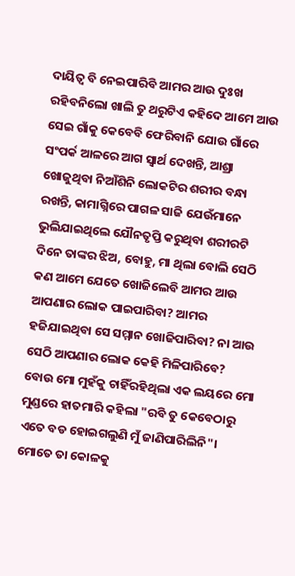ଦାୟିତ୍ୱ ବି ନେଇପାରିବି ଆମର ଆଉ ଦୁଃଖ ରହିବନିଲୋ ଖାଲି ତୁ ଥରୁଟିଏ କହିଦେ ଆମେ ଆଉ ସେଇ ଗାଁକୁ କେବେବି ଫେରିବାନି ଯୋଉ ଗାଁରେ ସଂପର୍କ ଆଳରେ ଆଗ ସ୍ୱାର୍ଥ ଦେଖନ୍ତି, ଆଶ୍ରା ଖୋଜୁଥିବା ନିଆଁଶିନି ଲୋକଟିର ଶରୀର ବନ୍ଧା ରଖନ୍ତି, କାମାଗ୍ନିରେ ପାଗଳ ସାଜି ଯେଉଁମାନେ ଭୁଲିଯାଇଥିଲେ ଯୌନତୃପ୍ତି କରୁଥିବା ଶରୀରଟି ଦିନେ ତାଙ୍କର ଝିଅ, ବୋହୁ, ମା ଥିଲା ବୋଲି ସେଠି କଣ ଆମେ ଯେତେ ଖୋଜିଲେବି ଆମର ଆଉ ଆପଣାର ଲୋକ ପାଇପାରିବା? ଆମର ହଜିଯାଇଥିବା ସେ ସମ୍ମାନ ଖୋଜିପାରିବା? ନା ଆଉ ସେଠି ଆପଣାର ଲୋକ କେହି ମିଳିପାରିବେ?
ବୋଉ ମୋ ମୁହଁକୁ ଚାହିଁରହିଥିଲା ଏକ ଲୟରେ ମୋ ମୁଣ୍ଡରେ ହାତମାରି କହିଲା "ରବି ତୁ କେବେଠାରୁ ଏତେ ବଡ ହୋଇଗଲୁଣି ମୁଁ ଜାଣିପାରିଲିନି"। ମୋତେ ତା କୋଳକୁ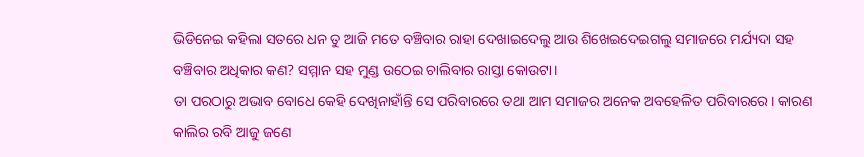ଭିଡିନେଇ କହିଲା ସତରେ ଧନ ତୁ ଆଜି ମତେ ବଞ୍ଚିବାର ରାହା ଦେଖାଇଦେଲୁ ଆଉ ଶିଖେଇଦେଇଗଲୁ ସମାଜରେ ମର୍ଯ୍ୟଦା ସହ ବଞ୍ଚିବାର ଅଧିକାର କଣ? ସମ୍ମାନ ସହ ମୁଣ୍ଡ ଉଠେଇ ଚାଲିବାର ରାସ୍ତା କୋଉଟା।
ତା ପରଠାରୁ ଅଭାବ ବୋଧେ କେହି ଦେଖିନାହାଁନ୍ତି ସେ ପରିବାରରେ ତଥା ଆମ ସମାଜର ଅନେକ ଅବହେଳିତ ପରିବାରରେ। କାରଣ କାଲିର ରବି ଆଜୁ ଜଣେ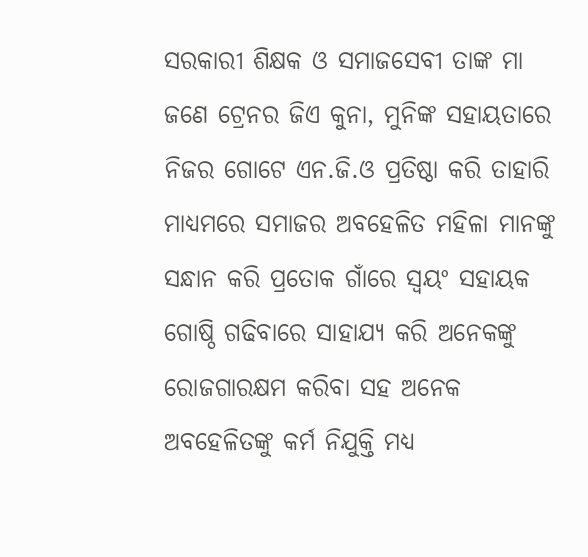ସରକାରୀ ଶିକ୍ଷକ ଓ ସମାଜସେବୀ ତାଙ୍କ ମା ଜଣେ ଟ୍ରେନର ଜିଏ କୁନା, ମୁନିଙ୍କ ସହାୟତାରେ ନିଜର ଗୋଟେ ଏନ.ଜି.ଓ ପ୍ରତିଷ୍ଠା କରି ତାହାରି ମାଧ୍ୟମରେ ସମାଜର ଅବହେଳିତ ମହିଳା ମାନଙ୍କୁ ସନ୍ଧାନ କରି ପ୍ରତୋକ ଗାଁରେ ସ୍ୱୟଂ ସହାୟକ ଗୋଷ୍ଠି ଗଢିବାରେ ସାହାଯ୍ୟ କରି ଅନେକଙ୍କୁ ରୋଜଗାରକ୍ଷମ କରିବା ସହ ଅନେକ ଅବହେଳିତଙ୍କୁ କର୍ମ ନିଯୁକ୍ତି ମଧ୍ୟ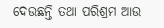ଦେଉଛନ୍ତି ତଥା ପରିଶ୍ରମ ଆଉ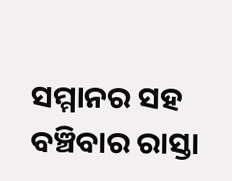ସମ୍ମାନର ସହ ବଞ୍ଚିବାର ରାସ୍ତା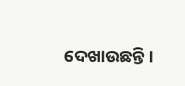ଦେଖାଉଛନ୍ତି।